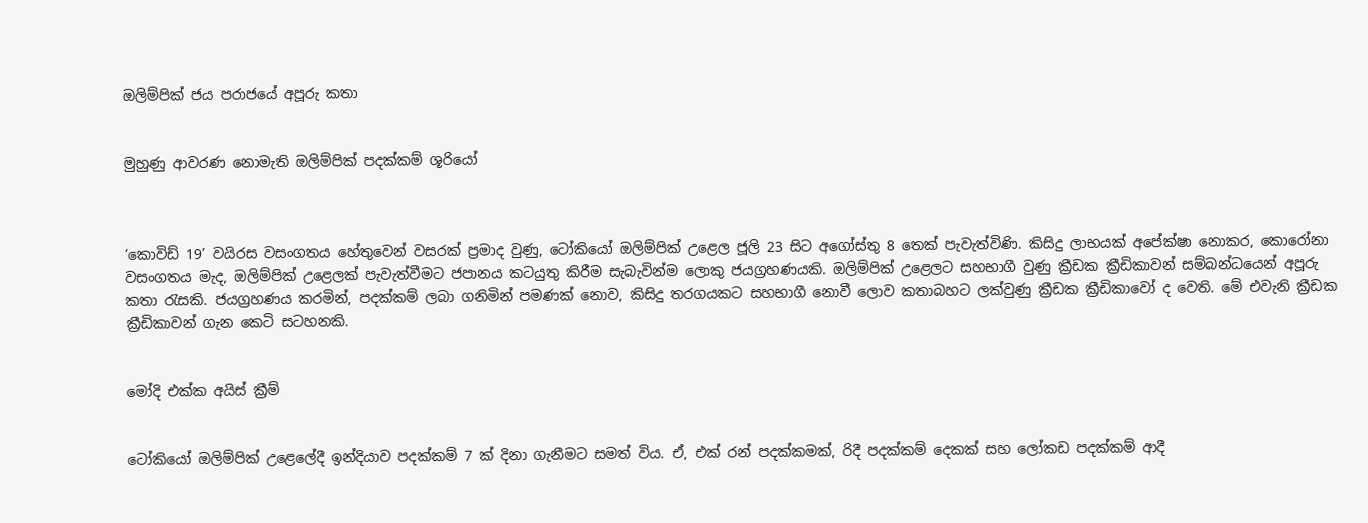ඔලිම්පික් ජය පරාජයේ අපූරු කතා


මුහුණු ආවරණ නොමැති ඔලිම්පික් පදක්කම් ශූරියෝ



‘කොවිඩ් 19’ වයිරස වසංගතය හේතුවෙන් වසරක් ප්‍රමාද වුණු, ටෝකියෝ ඔලිම්පික් උළෙල ජූලි 23 සිට අගෝස්තු 8 තෙක් පැවැත්විණි. කිසිදු ලාභයක් අපේක්ෂා නොකර, කොරෝනා වසංගතය මැද, ඔලිම්පික් උළෙලක් පැවැත්වීමට ජපානය කටයුතු කිරීම සැබැවින්ම ලොකු ජයග්‍රහණයකි. ඔලිම්පික් උළෙලට සහභාගී වුණු ක්‍රීඩක ක්‍රීඩිකාවන් සම්බන්ධයෙන් අපූරු කතා රැසකි. ජයග්‍රහණය කරමින්, පදක්කම් ලබා ගනිමින් පමණක් නොව, කිසිදු තරගයකට සහභාගී නොවී ලොව කතාබහට ලක්වුණු ක්‍රීඩක ක්‍රීඩිකාවෝ ද වෙති. මේ එවැනි ක්‍රීඩක ක්‍රීඩිකාවන් ගැන කෙටි සටහනකි.


මෝදි එක්ක අයිස් ක්‍රීම්


ටෝකියෝ ඔලිම්පික් උළෙලේදී ඉන්දියාව පදක්කම් 7 ක් දිනා ගැනීමට සමත් විය. ඒ, එක් රන් පදක්කමක්, රිදී පදක්කම් දෙකක් සහ ලෝකඩ පදක්කම් ආදී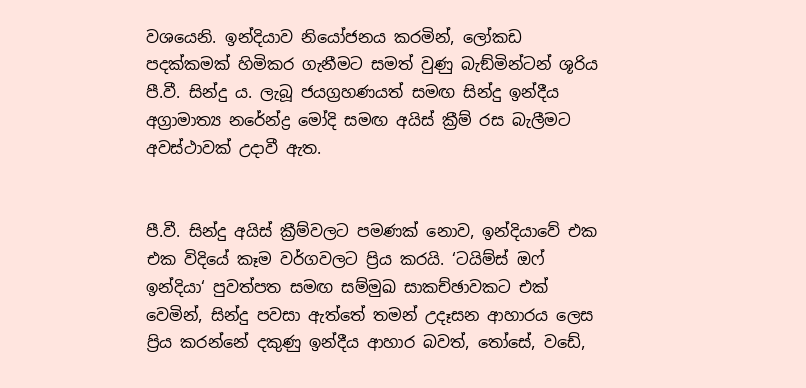වශයෙනි. ඉන්දියාව නියෝජනය කරමින්, ලෝකඩ පදක්කමක් හිමිකර ගැනීමට සමත් වුණු බැඞ්මින්ටන් ශූරිය පී.වී. සින්දු ය. ලැබූ ජයග්‍රහණයත් සමඟ සින්දු ඉන්දීය අග්‍රාමාත්‍ය නරේන්ද්‍ර මෝදි සමඟ අයිස් ක්‍රීම් රස බැලීමට අවස්ථාවක් උදාවී ඇත.


පී.වී. සින්දු අයිස් ක්‍රීම්වලට පමණක් නොව, ඉන්දියාවේ එක එක විදියේ කෑම වර්ගවලට ප්‍රිය කරයි. ‘ටයිම්ස් ඔෆ් ඉන්දියා‘ පුවත්පත සමඟ සම්මුඛ සාකච්ඡාවකට එක් වෙමින්, සින්දු පවසා ඇත්තේ තමන් උදෑසන ආහාරය ලෙස ප්‍රිය කරන්නේ දකුණු ඉන්දීය ආහාර බවත්, තෝසේ, වඩේ,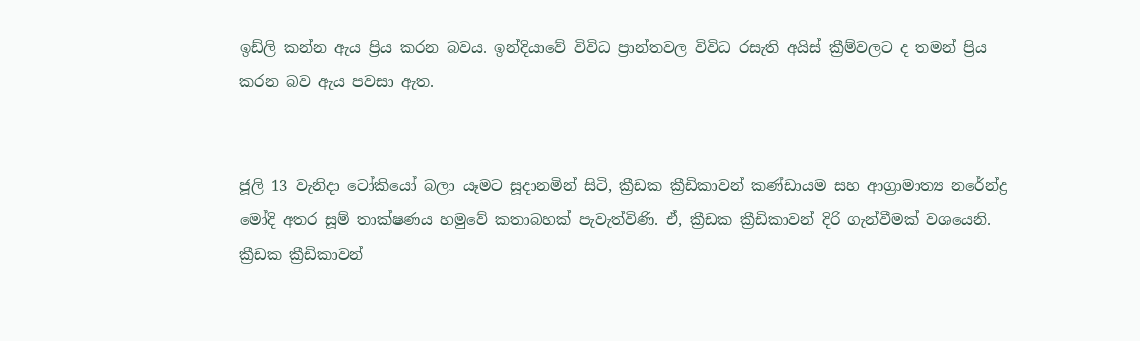ඉඩ්ලි කන්න ඇය ප්‍රිය කරන බවය. ඉන්දියාවේ විවිධ ප්‍රාන්තවල විවිධ රසැති අයිස් ක්‍රීම්වලට ද තමන් ප්‍රිය කරන බව ඇය පවසා ඇත.


ජූලි 13 වැනිදා ටෝකියෝ බලා යෑමට සූදානමින් සිටි, ක්‍රීඩක ක්‍රීඩිකාවන් කණ්ඩායම සහ ආග්‍රාමාත්‍ය නරේන්ද්‍ර මෝදි අතර සූම් තාක්ෂණය හමුවේ කතාබහක් පැවැත්විණි. ඒ, ක්‍රීඩක ක්‍රීඩිකාවන් දිරි ගැන්වීමක් වශයෙනි. ක්‍රීඩක ක්‍රීඩිකාවන්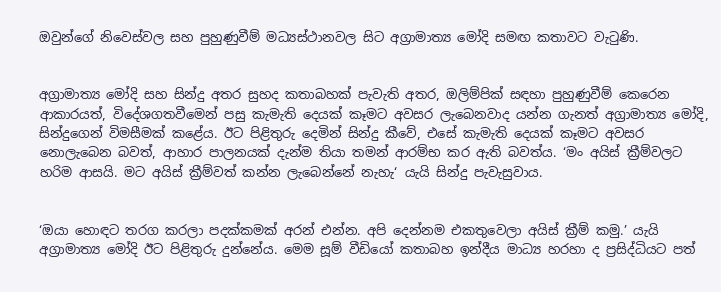ඔවුන්ගේ නිවෙස්වල සහ පුහුණුවීම් මධ්‍යස්ථානවල සිට අග්‍රාමාත්‍ය මෝදි සමඟ කතාවට වැටුණි.


අග්‍රාමාත්‍ය මෝදි සහ සින්දු අතර සුහද කතාබහක් පැවැති අතර, ඔලිම්පික් සඳහා පුහුණුවීම් කෙරෙන ආකාරයත්, විදේශගතවීමෙන් පසු කැමැති දෙයක් කෑමට අවසර ලැබෙනවාද යන්න ගැනත් අග්‍රාමාත්‍ය මෝදි, සින්දුගෙන් විමසීමක් කළේය. ඊට පිළිතුරු දෙමින් සින්දු කීවේ, එසේ කැමැති දෙයක් කෑමට අවසර නොලැබෙන බවත්, ආහාර පාලනයක් දැන්ම තියා තමන් ආරම්භ කර ඇති බවත්ය. ‘මං අයිස් ක්‍රීම්වලට හරිම ආසයි. මට අයිස් ක්‍රීම්වත් කන්න ලැබෙන්නේ නැහැ‘ යැයි සින්දු පැවැසුවාය.


‘ඔයා හොඳට තරග කරලා පදක්කමක් අරන් එන්න. අපි දෙන්නම එකතුවෙලා අයිස් ක්‍රීම් කමු.’ යැයි අග්‍රාමාත්‍ය මෝදි ඊට පිළිතුරු දුන්නේය. මෙම සූම් වීඩියෝ කතාබහ ඉන්දීය මාධ්‍ය හරහා ද ප්‍රසිද්ධියට පත්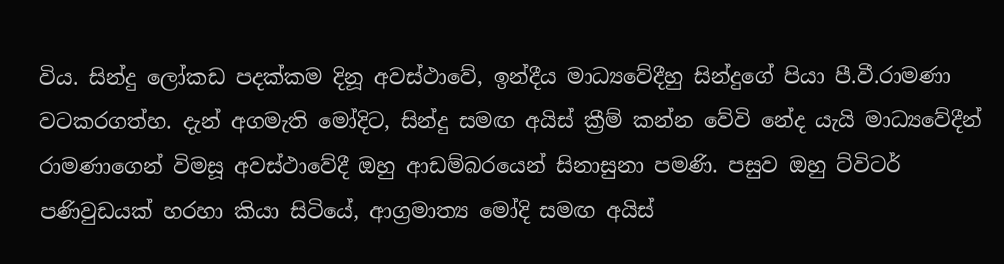විය. සින්දු ලෝකඩ පදක්කම දිනූ අවස්ථාවේ, ඉන්දීය මාධ්‍යවේදීහු සින්දුගේ පියා පී.වී.රාමණා වටකරගත්හ. දැන් අගමැති මෝදිට, සින්දු සමඟ අයිස් ක්‍රීම් කන්න වේවි නේද යැයි මාධ්‍යවේදීන් රාමණාගෙන් විමසූ අවස්ථාවේදී ඔහු ආඩම්බරයෙන් සිනාසුනා පමණි. පසුව ඔහු ට්විටර් පණිවුඩයක් හරහා කියා සිටියේ, ආග්‍රමාත්‍ය මෝදි සමඟ අයිස්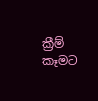ක්‍රීම් කෑමට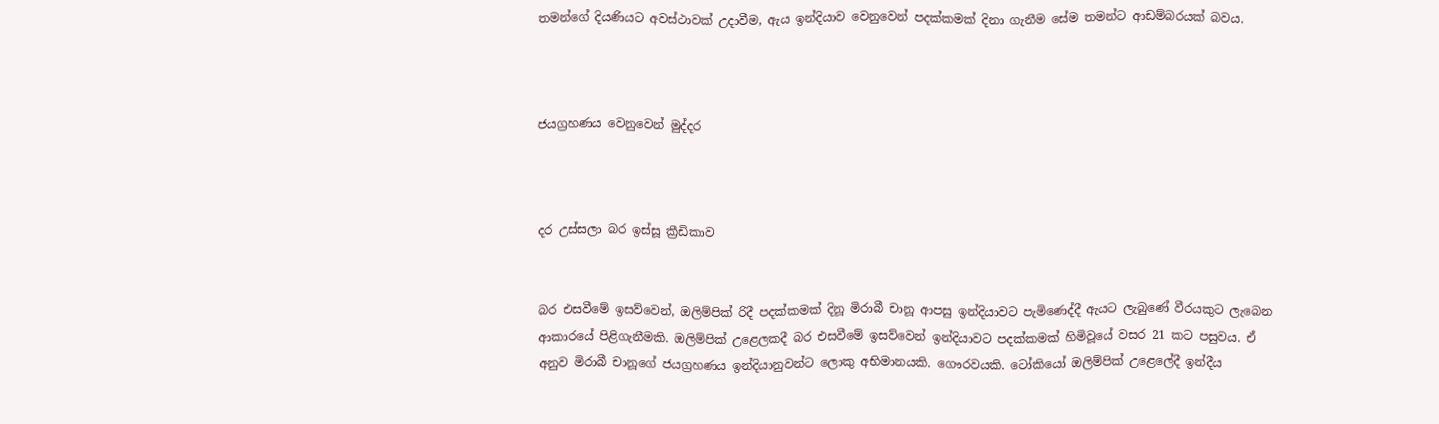තමන්ගේ දියණියට අවස්ථාවක් උදාවීම, ඇය ඉන්දියාව වෙනුවෙන් පදක්කමක් දිනා ගැනීම සේම තමන්ට ආඩම්බරයක් බවය.



ජයග්‍රහණය වෙනුවෙන් මුද්දර



දර උස්සලා බර ඉස්සූ ක්‍රීඩිකාව


බර එසවීමේ ඉසව්වෙන්, ඔලිම්පික් රිදී පදක්කමක් දිනූ මිරාබී චානූ ආපසු ඉන්දියාවට පැමිණෙද්දී ඇයට ලැබුණේ වීරයකුට ලැබෙන ආකාරයේ පිළිගැනීමකි. ඔලිම්පික් උළෙලකදී බර එසවීමේ ඉසව්වෙන් ඉන්දියාවට පදක්කමක් හිමිවූයේ වසර 21 කට පසුවය. ඒ අනුව මිරාබී චානූගේ ජයග්‍රහණය ඉන්දියානුවන්ට ලොකු අභිමානයකි. ගෞරවයකි. ටෝකියෝ ඔලිම්පික් උළෙලේදී ඉන්දීය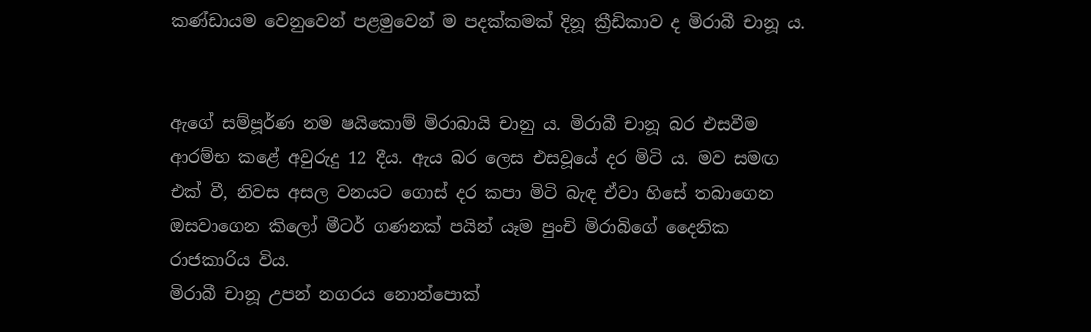කණ්ඩායම වෙනුවෙන් පළමුවෙන් ම පදක්කමක් දිනූ ක්‍රීඩිකාව ද මිරාබී චානූ ය.


ඇගේ සම්පූර්ණ නම ෂයිකොම් මිරාබායි චානු ය. මිරාබී චානූ බර එසවීම ආරම්භ කළේ අවුරුදු 12 දීය. ඇය බර ලෙස එසවූයේ දර මිටි ය. මව සමඟ එක් වී, නිවස අසල වනයට ගොස් දර කපා මිටි බැඳ ඒවා හිසේ තබාගෙන ඔසවාගෙන කිලෝ මීටර් ගණනක් පයින් යෑම පුංචි මිරාබිගේ දෛනික රාජකාරිය විය.
මිරාබී චානූ උපන් නගරය නොන්පොක්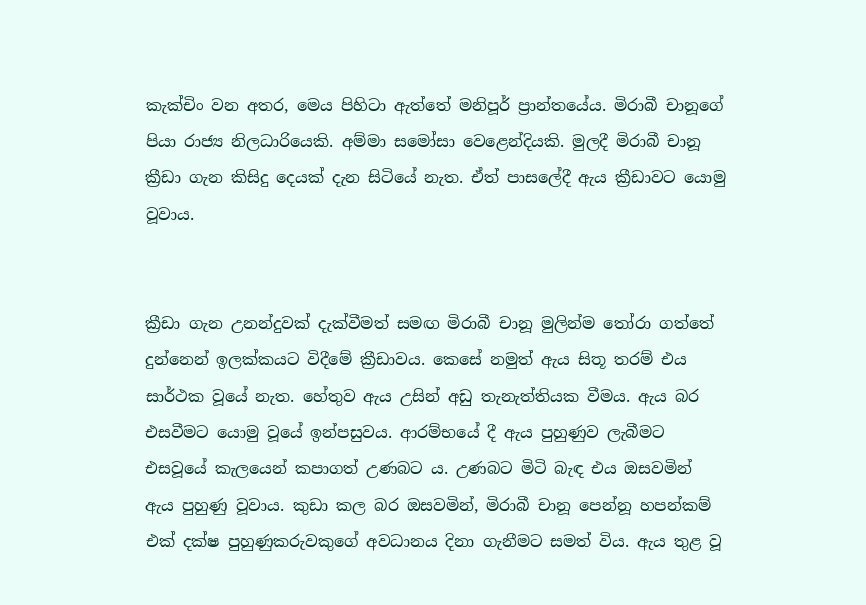කැක්චිං වන අතර, මෙය පිහිටා ඇත්තේ මනිපූර් ප්‍රාන්තයේය. මිරාබී චානූගේ පියා රාජ්‍ය නිලධාරියෙකි. අම්මා සමෝසා වෙළෙන්දියකි. මුලදී මිරාබී චානූ ක්‍රීඩා ගැන කිසිදු දෙයක් දැන සිටියේ නැත. ඒත් පාසලේදී ඇය ක්‍රීඩාවට යොමු වූවාය.


ක්‍රීඩා ගැන උනන්දුවක් දැක්වීමත් සමඟ මිරාබී චානූ මුලින්ම තෝරා ගත්තේ දුන්නෙන් ඉලක්කයට විදීමේ ක්‍රීඩාවය. කෙසේ නමුත් ඇය සිතූ තරම් එය සාර්ථක වූයේ නැත. හේතුව ඇය උසින් අඩු තැනැත්තියක වීමය. ඇය බර එසවීමට යොමු වූයේ ඉන්පසුවය. ආරම්භයේ දී ඇය පුහුණුව ලැබීමට එසවූයේ කැලයෙන් කපාගත් උණබට ය. උණබට මිටි බැඳ එය ඔසවමින් ඇය පුහුණු වූවාය. කුඩා කල බර ඔසවමින්, මිරාබී චානූ පෙන්නූ හපන්කම් එක් දක්ෂ පුහුණුකරුවකුගේ අවධානය දිනා ගැනීමට සමත් විය. ඇය තුළ වූ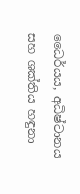ධෛර්යය, අධිෂ්ටානය සහ ශක්තිය හඳුනා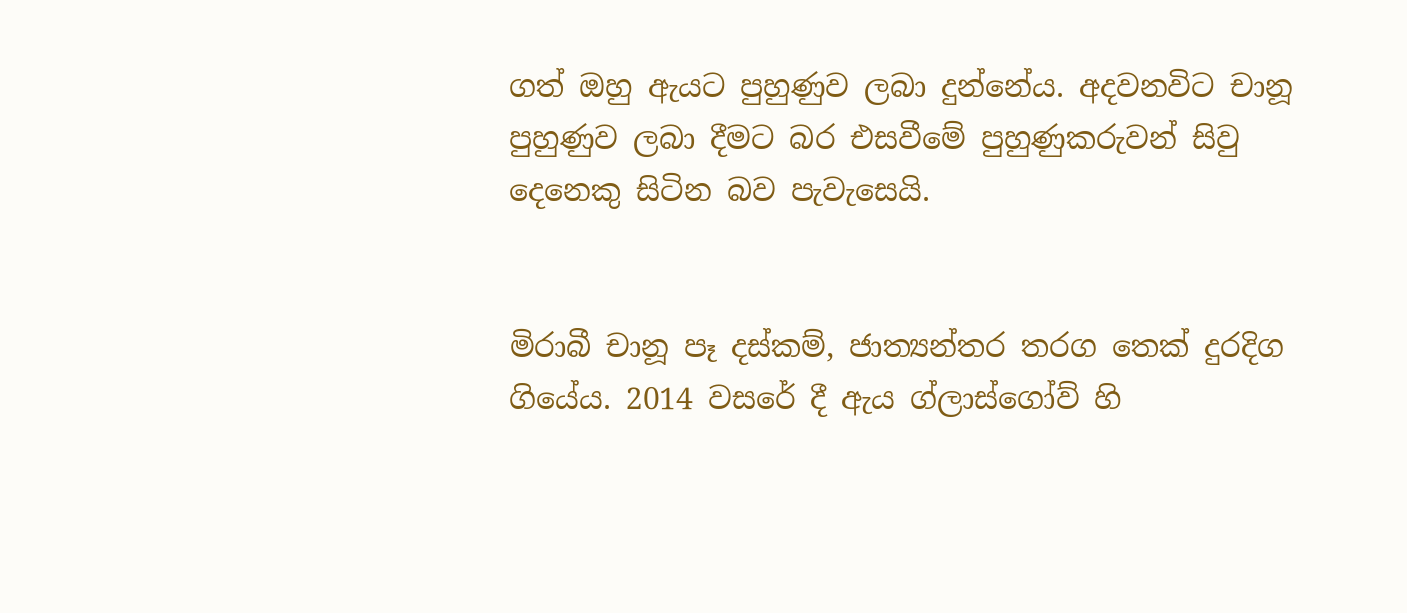ගත් ඔහු ඇයට පුහුණුව ලබා දුන්නේය. අදවනවිට චානූ පුහුණුව ලබා දීමට බර එසවීමේ පුහුණුකරුවන් සිවු දෙනෙකු සිටින බව පැවැසෙයි.


මිරාබී චානූ පෑ දස්කම්, ජාත්‍යන්තර තරග තෙක් දුරදිග ගියේය. 2014 වසරේ දී ඇය ග්ලාස්ගෝව් හි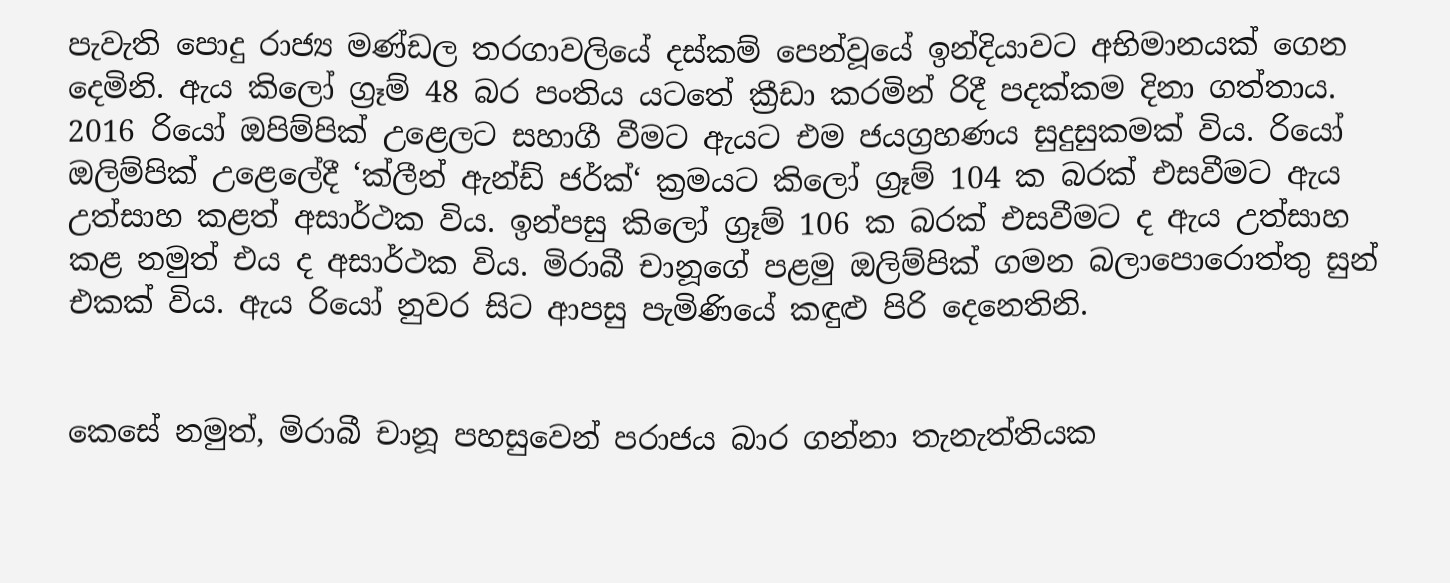පැවැති පොදු රාජ්‍ය මණ්ඩල තරගාවලියේ දස්කම් පෙන්වූයේ ඉන්දියාවට අභිමානයක් ගෙන දෙමිනි. ඇය කිලෝ ග්‍රෑම් 48 බර පංතිය යටතේ ක්‍රීඩා කරමින් රිදී පදක්කම දිනා ගත්තාය. 2016 රියෝ ඔපිම්පික් උළෙලට සහාගී වීමට ඇයට එම ජයග්‍රහණය සුදුසුකමක් විය. රියෝ ඔලිම්පික් උළෙලේදී ‘ක්ලීන් ඇන්ඩ් ජර්ක්‘ ක්‍රමයට කිලෝ ග්‍රෑම් 104 ක බරක් එසවීමට ඇය උත්සාහ කළත් අසාර්ථක විය. ඉන්පසු කිලෝ ග්‍රෑම් 106 ක බරක් එසවීමට ද ඇය උත්සාහ කළ නමුත් එය ද අසාර්ථක විය. මිරාබී චානූගේ පළමු ඔලිම්පික් ගමන බලාපොරොත්තු සුන් එකක් විය. ඇය රියෝ නුවර සිට ආපසු පැමිණියේ කඳුළු පිරි දෙනෙතිනි.


කෙසේ නමුත්, මිරාබී චානූ පහසුවෙන් පරාජය බාර ගන්නා තැනැත්තියක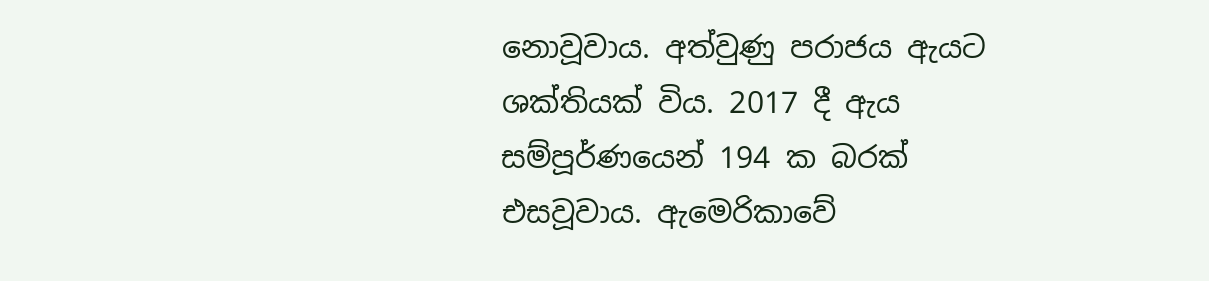නොවූවාය. අත්වුණු පරාජය ඇයට ශක්තියක් විය. 2017 දී ඇය සම්පූර්ණයෙන් 194 ක බරක් එසවූවාය. ඇමෙරිකාවේ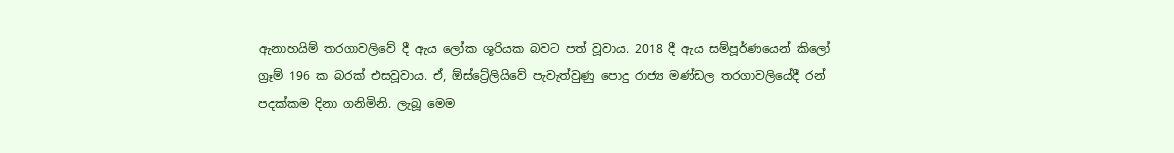ඇනාහයිම් තරගාවලිවේ දී ඇය ලෝක ශූරියක බවට පත් වූවාය. 2018 දී ඇය සම්පූර්ණයෙන් කිලෝ ග්‍රෑම් 196 ක බරක් එසවූවාය. ඒ, ඕස්ට්‍රේලියිවේ පැවැත්වුණු පොදු රාජ්‍ය මණ්ඩල තරගාවලියේදී රන් පදක්කම දිනා ගනිමිනි. ලැබූ මෙම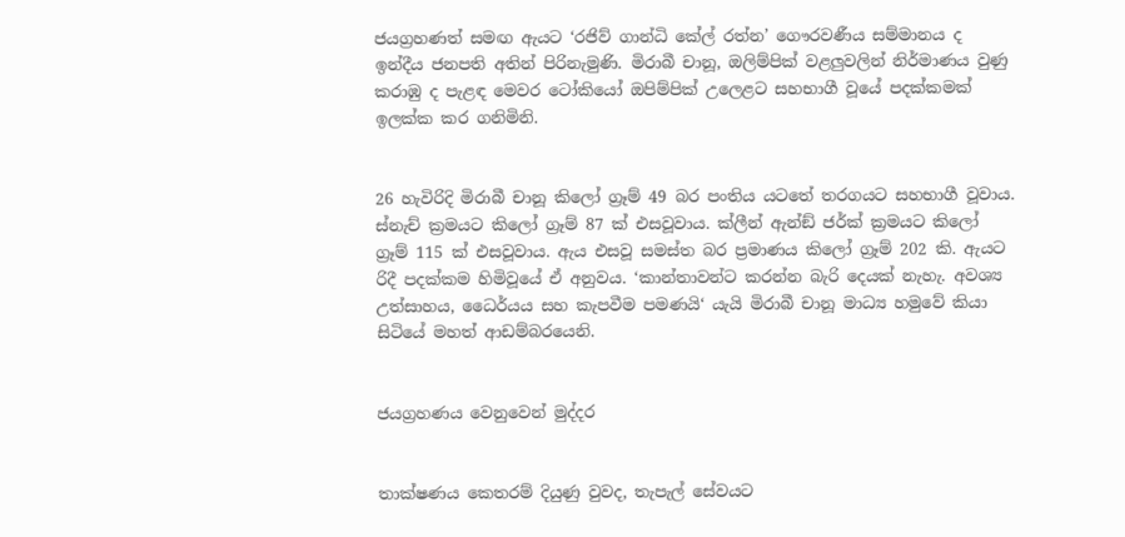ජයග්‍රහණත් සමඟ ඇයට ‘රජිව් ගාන්ධි කේල් රත්න’ ගෞරවණීය සම්මානය ද ඉන්දීය ජනපති අතින් පිරිනැමුණි. මිරාබී චානූ, ඔලිම්පික් වළලු‍වලින් නිර්මාණය වුණු කරාඹු ද පැළඳ මෙවර ටෝකියෝ ඔපිම්පික් උලෙළට සහභාගී වූයේ පදක්කමක් ඉලක්ක කර ගනිමිනි.


26 හැවිරිදි මිරාබී චානූ කිලෝ ග්‍රෑම් 49 බර පංතිය යටතේ තරගයට සහභාගී වූවාය. ස්නැච් ක්‍රමයට කිලෝ ග්‍රෑම් 87 ක් එසවූවාය. ක්ලීන් ඇන්ඞ් ජර්ක් ක්‍රමයට කිලෝ ග්‍රෑම් 115 ක් එසවූවාය. ඇය එසවූ සමස්ත බර ප්‍රමාණය කිලෝ ග්‍රෑම් 202 කි. ඇයට රිදී පදක්කම හිමිවූයේ ඒ අනුවය. ‘කාන්තාවන්ට කරන්න බැරි දෙයක් නැහැ. අවශ්‍ය උත්සාහය, ධෛර්යය සහ කැපවීම පමණයි‘ යැයි මිරාබී චානූ මාධ්‍ය හමුවේ කියා සිටියේ මහත් ආඩම්බරයෙනි.


ජයග්‍රහණය වෙනුවෙන් මුද්දර


තාක්ෂණය කෙතරම් දියුණු වුවද, තැපැල් සේවයට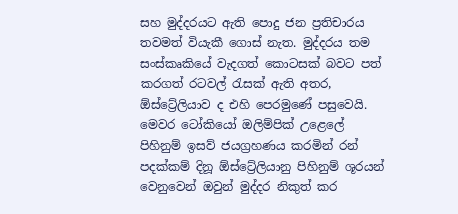සහ මුද්දරයට ඇති පොදු ජන ප්‍රතිචාරය තවමත් වියැකී ගොස් නැත. මුද්දරය තම සංස්කෘකියේ වැදගත් කොටසක් බවට පත් කරගත් රටවල් රැසක් ඇති අතර, ඕස්ට්‍රේලියාව ද එහි පෙරමුණේ පසුවෙයි. මෙවර ටෝකියෝ ඔලිම්පික් උළෙලේ පිහිනුම් ඉසව් ජයග්‍රහණය කරමින් රන් පදක්කම් දිනූ ඕස්ට්‍රේලියානු පිහිනුම් ශූරයන් වෙනුවෙන් ඔවුන් මුද්දර නිකුත් කර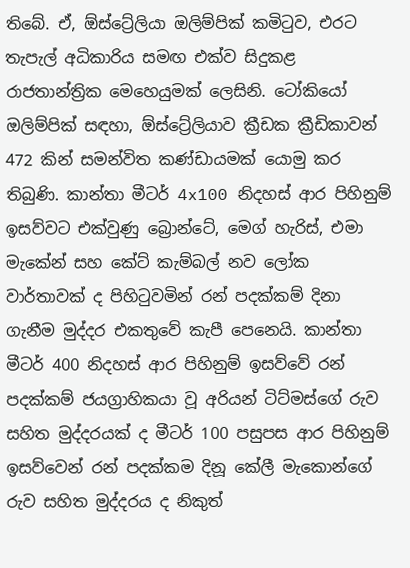තිබේ. ඒ, ඕස්ට්‍රේලියා ඔලිම්පික් කමිටුව, එරට තැපැල් අධිකාරිය සමඟ එක්ව සිදුකළ රාජතාන්ත්‍රික මෙහෙයුමක් ලෙසිනි. ටෝකියෝ ඔලිම්පික් සඳහා, ඕස්ට්‍රේලියාව ක්‍රීඩක ක්‍රීඩිකාවන් 472 කින් සමන්විත කණ්ඩායමක් යොමු කර තිබුණි. කාන්තා මීටර් 4x100 නිදහස් ආර පිහිනුම් ඉසව්වට එක්වුණු බ්‍රොන්ටේ, මෙග් හැරිස්, එමා මැකේන් සහ කේට් කැම්බල් නව ලෝක වාර්තාවක් ද පිහිටුවමින් රන් පදක්කම් දිනා ගැනීම මුද්දර එකතුවේ කැපී පෙනෙයි. කාන්තා මීටර් 400 නිදහස් ආර පිහිනුම් ඉසව්වේ රන් පදක්කම් ජයග්‍රාහිකයා වූ අරියන් ටිට්මස්ගේ රුව සහිත මුද්දරයක් ද මීටර් 100 පසුපස ආර පිහිනුම් ඉසව්වෙන් රන් පදක්කම දිනූ කේලී මැකොන්ගේ රුව සහිත මුද්දරය ද නිකුත්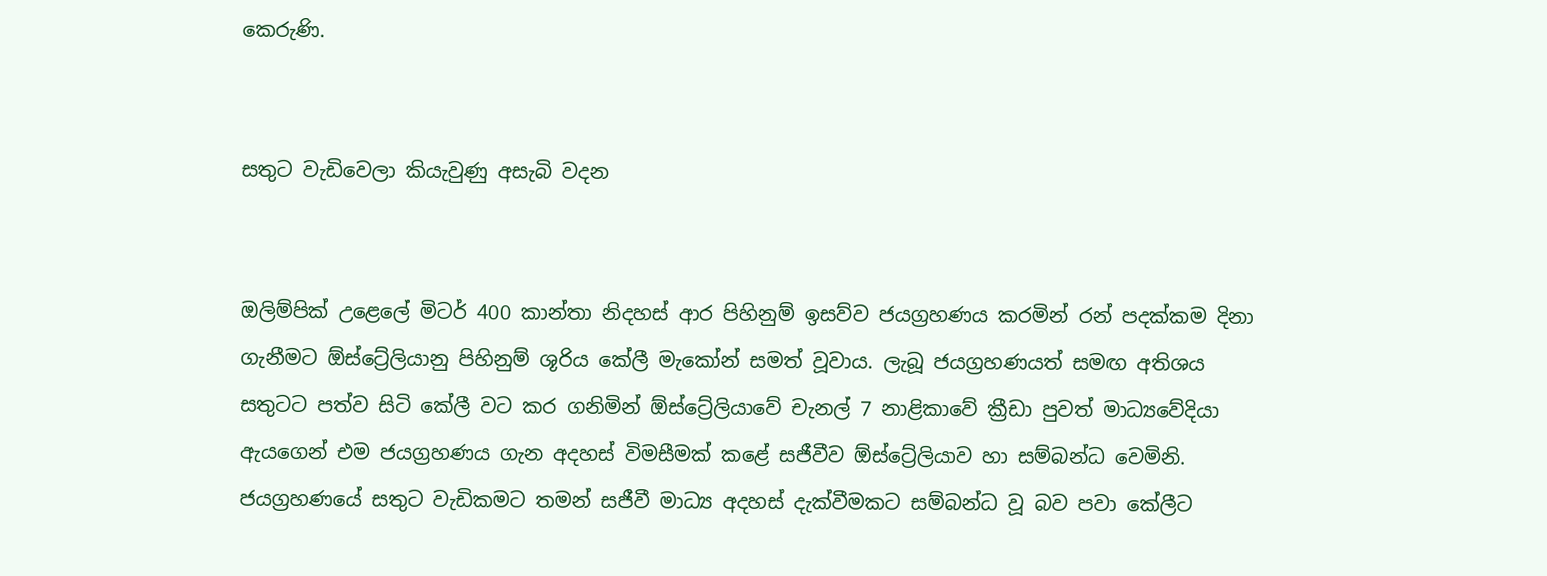කෙරුණි.


සතුට වැඩිවෙලා කියැවුණු අසැබි වදන


ඔලිම්පික් උළෙලේ මිටර් 400 කාන්තා නිදහස් ආර පිහිනුම් ඉසව්ව ජයග්‍රහණය කරමින් රන් පදක්කම දිනා ගැනීමට ඕස්ට්‍රේලියානු පිහිනුම් ශූරිය කේලී මැකෝන් සමත් වූවාය. ලැබූ ජයග්‍රහණයත් සමඟ අතිශය සතුටට පත්ව සිටි කේලී වට කර ගනිමින් ඕස්ට්‍රේලියාවේ චැනල් 7 නාළිකාවේ ක්‍රීඩා පුවත් මාධ්‍යවේදියා ඇයගෙන් එම ජයග්‍රහණය ගැන අදහස් විමසීමක් කළේ සජීවීව ඕස්ට්‍රේලියාව හා සම්බන්ධ වෙමිනි. ජයග්‍රහණයේ සතුට වැඩිකමට තමන් සජීවී මාධ්‍ය අදහස් දැක්වීමකට සම්බන්ධ වූ බව පවා කේලීට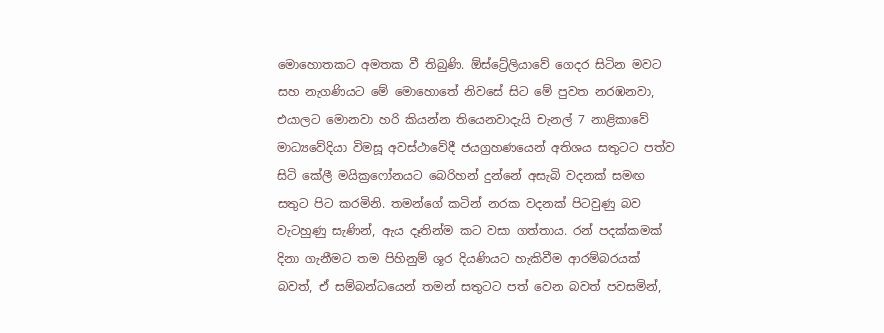මොහොතකට අමතක වී තිබුණි. ඕස්ට්‍රේලියාවේ ගෙදර සිටින මවට සහ නැගණියට මේ මොහොතේ නිවසේ සිට මේ පුවත නරඹනවා, එයාලට මොනවා හරි කියන්න තියෙනවාදැයි චැනල් 7 නාළිකාවේ මාධ්‍යවේදියා විමසූ අවස්ථාවේදී ජයග්‍රහණයෙන් අතිශය සතුටට පත්ව සිටි කේලී මයික්‍ර‍ෆෝනයට බෙරිහන් දුන්නේ අසැබි වදනක් සමඟ සතුට පිට කරමිනි. තමන්ගේ කටින් නරක වදනක් පිටවුණු බව වැටහුණු සැණින්, ඇය දෑතින්ම කට වසා ගත්තාය. රන් පදක්කමක් දිනා ගැනීමට තම පිහිනුම් ශූර දියණියට හැකිවීම ආරම්බරයක් බවත්, ඒ සම්බන්ධයෙන් තමන් සතුටට පත් වෙන බවත් පවසමින්,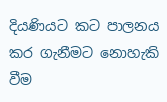දියණියට කට පාලනය කර ගැනීමට නොහැකි වීම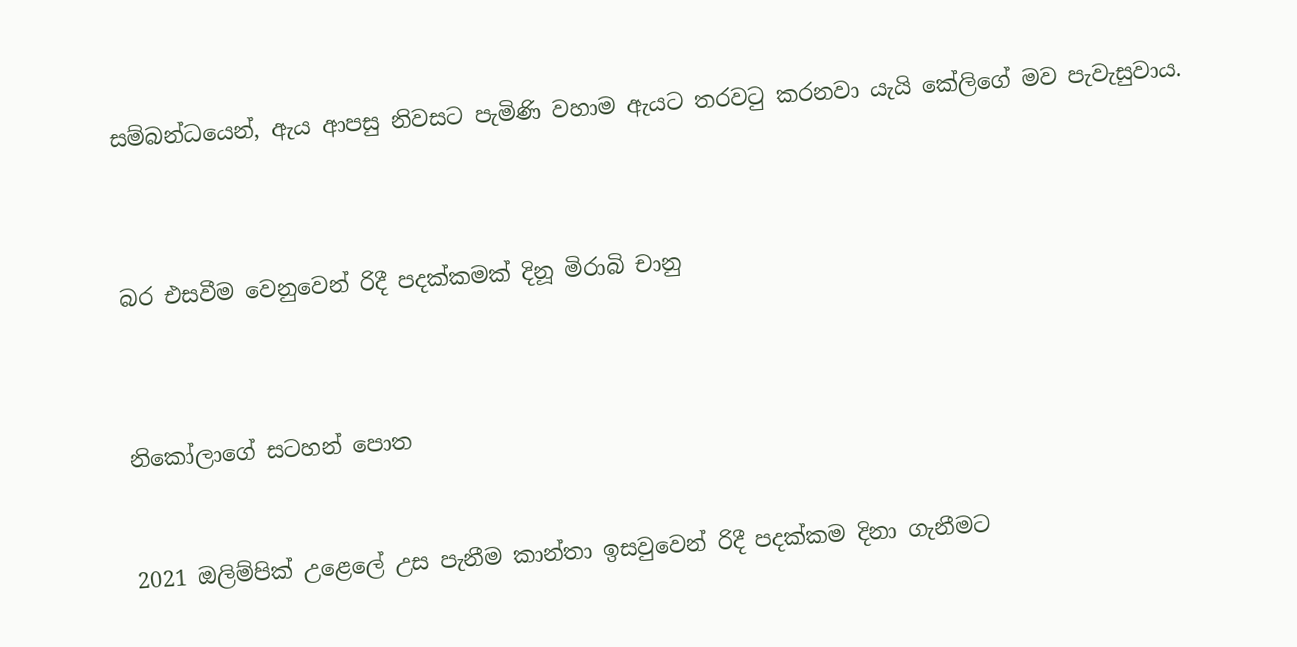සම්බන්ධයෙන්, ඇය ආපසු නිවසට පැමිණි වහාම ඇයට තරවටු කරනවා යැයි කේලිගේ මව පැවැසුවාය.



බර එසවීම වෙනුවෙන් රිදී පදක්කමක් දිනූ මිරාබි චානු



නිකෝලාගේ සටහන් පොත


2021 ඔලිම්පික් උළෙලේ උස පැනීම කාන්තා ඉසවුවෙන් රිදී පදක්කම දිනා ගැනීමට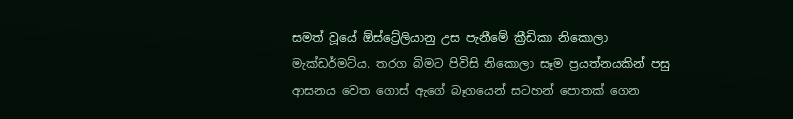සමත් වූයේ ඕස්ට්‍රේලියානු උස පැනීමේ ක්‍රීඩිකා නිකොලා මැක්ඩර්මට්ය. තරග බිමට පිවිසි නිකොලා සෑම ප්‍රයත්නයකින් පසු ආසනය වෙත ගොස් ඇගේ බෑගයෙන් සටහන් පොතක් ගෙන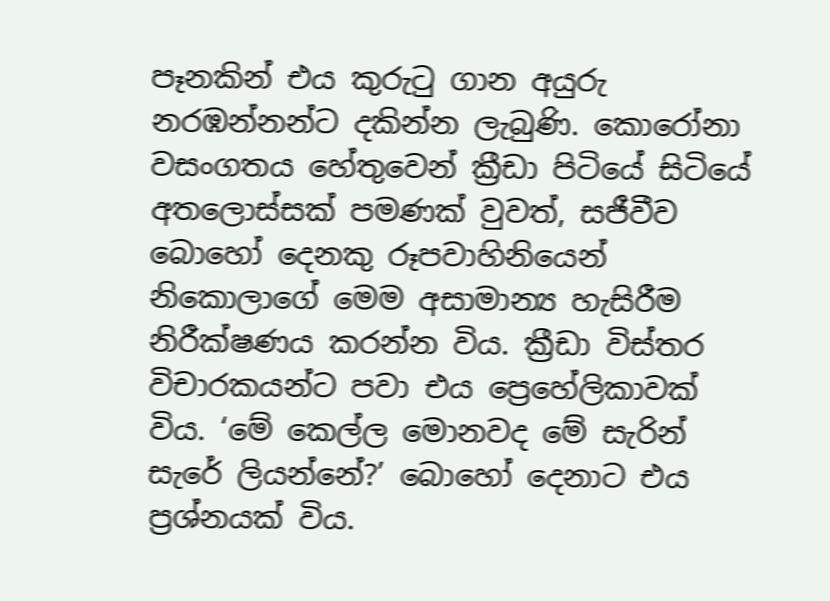පෑනකින් එය කුරුටු ගාන අයුරු නරඹන්නන්ට දකින්න ලැබුණි. කොරෝනා වසංගතය හේතුවෙන් ක්‍රීඩා පිටියේ සිටියේ අතලොස්සක් පමණක් වුවත්, සජීවීව බොහෝ දෙනකු රූපවාහිනියෙන් නිකොලාගේ මෙම අසාමාන්‍ය හැසිරීම නිරීක්ෂණය කරන්න විය. ක්‍රීඩා විස්තර විචාරකයන්ට පවා එය ප්‍රෙහේලිකාවක් විය. ‘මේ කෙල්ල මොනවද මේ සැරින් සැරේ ලියන්නේ?’ බොහෝ දෙනාට එය ප්‍රශ්නයක් විය.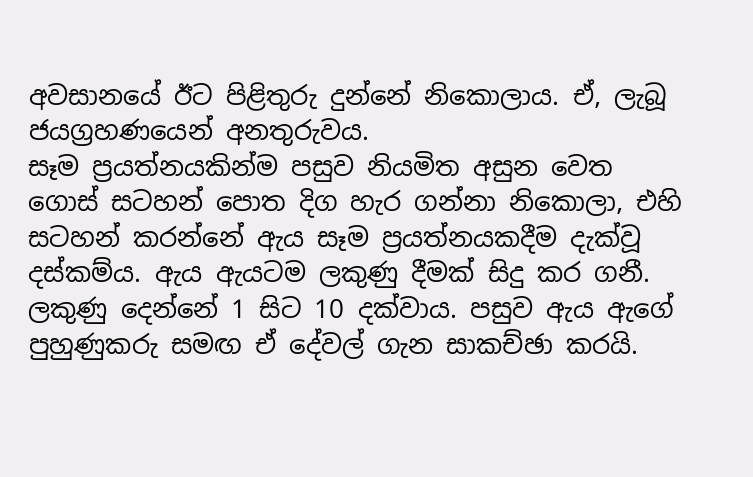අවසානයේ ඊට පිළිතුරු දුන්නේ නිකොලාය. ඒ, ලැබූ ජයග්‍රහණයෙන් අනතුරුවය.
සෑම ප්‍රයත්නයකින්ම පසුව නියමිත අසුන වෙත ගොස් සටහන් පොත දිග හැර ගන්නා නිකොලා, එහි සටහන් කරන්නේ ඇය සෑම ප්‍රයත්නයකදීම දැක්වූ දස්කම්ය. ඇය ඇයටම ලකුණු දීමක් සිදු කර ගනී. ලකුණු දෙන්නේ 1 සිට 10 දක්වාය. පසුව ඇය ඇගේ පුහුණුකරු සමඟ ඒ දේවල් ගැන සාකච්ඡා කරයි.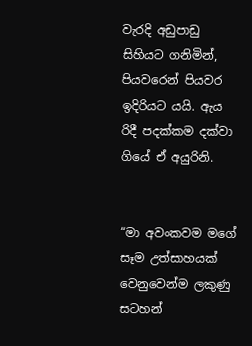වැරදි අඩුපාඩු සිහියට ගනිමින්, පියවරෙන් පියවර ඉදිරියට යයි. ඇය රිදී පදක්කම දක්වා ගියේ ඒ අයුරිනි.


“මා අවංකවම මගේ සෑම උත්සාහයක් වෙනුවෙන්ම ලකුණු සටහන්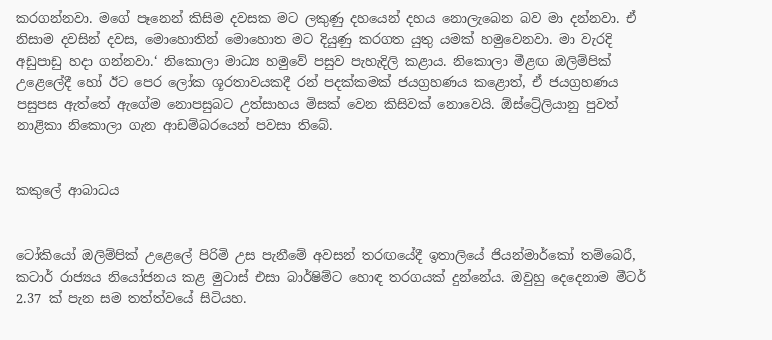කරගන්නවා. මගේ පෑනෙන් කිසිම දවසක මට ලකුණු දහයෙන් දහය නොලැබෙන බව මා දන්නවා. ඒ නිසාම දවසින් දවස, මොහොතින් මොහොත මට දියුණු කරගත යුතු යමක් හමුවෙනවා. මා වැරදි අඩුපාඩු හදා ගන්නවා.‘ නිකොලා මාධ්‍ය හමුවේ පසුව පැහැදිලි කළාය. නිකොලා මීළඟ ඔලිම්පික් උළෙලේදී හෝ ඊට පෙර ලෝක ශූරතාවයකදී රන් පදක්කමක් ජයග්‍රහණය කළොත්, ඒ ජයග්‍රහණය පසුපස ඇත්තේ ඇගේම නොපසුබට උත්සාහය මිසක් වෙන කිසිවක් නොවෙයි. ඕස්ට්‍රේලියානු පුවත් නාළිකා නිකොලා ගැන ආඩම්බරයෙන් පවසා තිබේ.


කකුලේ ආබාධය


ටෝකියෝ ඔලිම්පික් උළෙලේ පිරිමි උස පැනීමේ අවසන් තරඟයේදී ඉතාලියේ ජියන්මාර්කෝ තම්බෙරී, කටාර් රාජ්‍යය නියෝජනය කළ මුටාස් එසා බාර්ෂිම්ට හොඳ තරගයක් දුන්නේය. ඔවුහු දෙදෙනාම මීටර් 2.37 ක් පැන සම තත්ත්වයේ සිටියහ.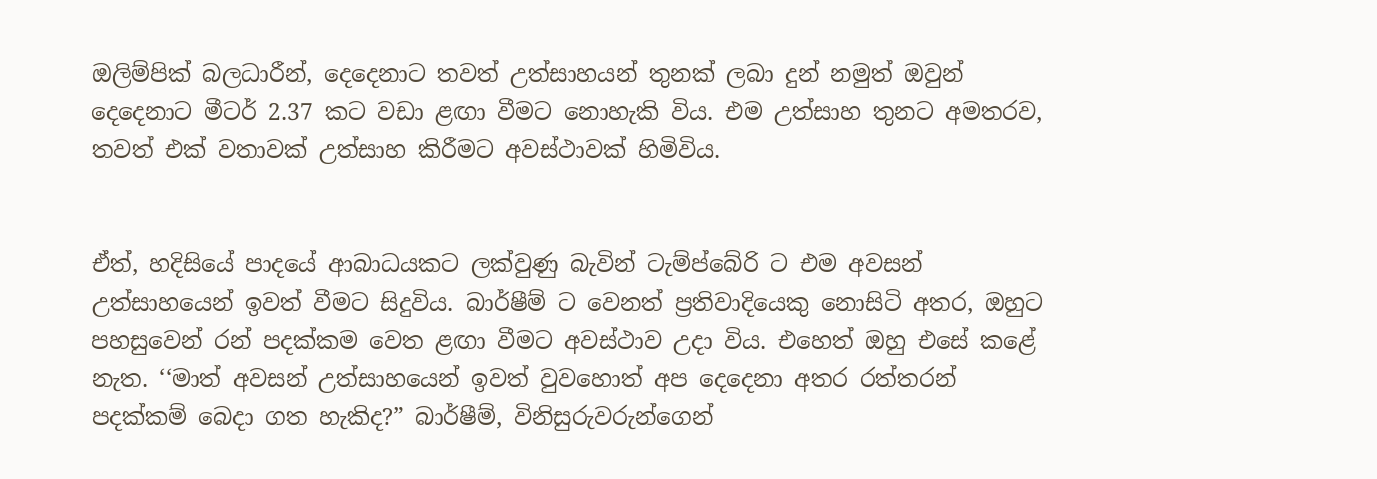ඔලිම්පික් බලධාරීන්, දෙදෙනාට තවත් උත්සාහයන් තුනක් ලබා දුන් නමුත් ඔවුන් දෙදෙනාට මීටර් 2.37 කට වඩා ළඟා වීමට නොහැකි විය. එම උත්සාහ තුනට අමතරව, තවත් එක් වතාවක් උත්සාහ කිරීමට අවස්ථාවක් හිමිවිය.


ඒත්, හදිසියේ පාදයේ ආබාධයකට ලක්වුණු බැවින් ටැම්ප්බේරි ට එම අවසන් උත්සාහයෙන් ඉවත් වීමට සිදුවිය. බාර්ෂීම් ට වෙනත් ප්‍රතිවාදියෙකු නොසිටි අතර, ඔහුට පහසුවෙන් රන් පදක්කම වෙත ළඟා වීමට අවස්ථාව උදා විය. එහෙත් ඔහු එසේ කළේ නැත. ‘‘මාත් අවසන් උත්සාහයෙන් ඉවත් වුවහොත් අප දෙදෙනා අතර රත්තරන් පදක්කම් බෙදා ගත හැකිද?” බාර්ෂීම්, විනිසුරුවරුන්ගෙන්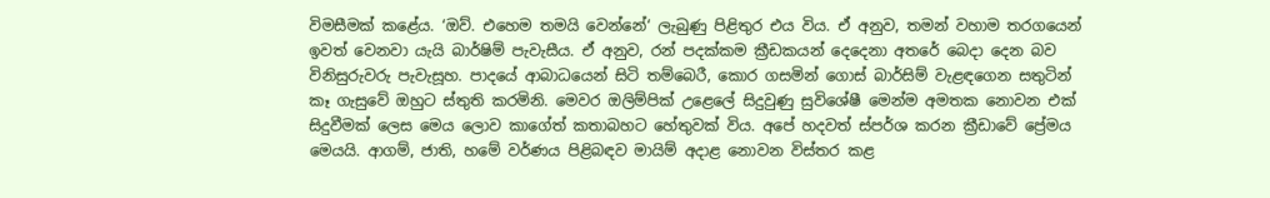විමසීමක් කළේය. ‘ඔව්. එහෙම තමයි වෙන්නේ‘ ලැබුණු පිළිතුර එය විය. ඒ අනුව, තමන් වහාම තරගයෙන් ඉවත් වෙනවා යැයි බාර්ෂිම් පැවැසීය. ඒ අනුව, රන් පදක්කම ක්‍රීඩකයන් දෙදෙනා අතරේ බෙදා දෙන බව විනිසුරුවරු පැවැසූහ. පාදයේ ආබාධයෙන් සිටි තම්බෙරී, කොර ගසමින් ගොස් බාර්සිම් වැළඳගෙන සතුටින් කෑ ගැසුවේ ඔහුට ස්තුති කරමිනි. මෙවර ඔලිම්පික් උළෙලේ සිදුවුණු සුවිශේෂී මෙන්ම අමතක නොවන එක් සිදුවීමක් ලෙස මෙය ලොව කාගේත් කතාබහට හේතුවක් විය. අපේ හදවත් ස්පර්ශ කරන ක්‍රීඩාවේ ප්‍රේමය මෙයයි. ආගම්, ජාති, හමේ වර්ණය පිළිබඳව මායිම් අදාළ නොවන විස්තර කළ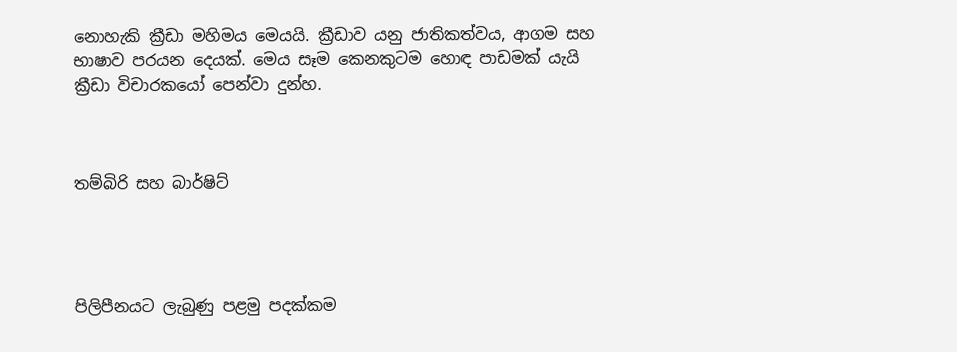නොහැකි ක්‍රීඩා මහිමය මෙයයි. ක්‍රීඩාව යනු ජාතිකත්වය, ආගම සහ භාෂාව පරයන දෙයක්. මෙය සෑම කෙනකුටම හොඳ පාඩමක් යැයි ක්‍රීඩා විචාරකයෝ පෙන්වා දුන්හ.



තම්බිරි සහ බාර්ෂිට්




පිලිපීනයට ලැබුණු පළමු පදක්කම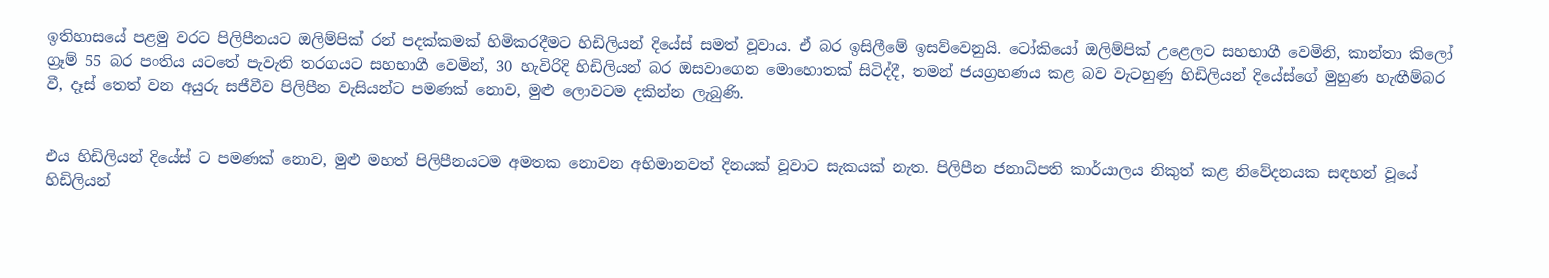ඉතිහාසයේ පළමු වරට පිලිපීනයට ඔලිම්පික් රන් පදක්කමක් හිමිකරදීමට හිඩිලියන් දියේස් සමත් වූවාය. ඒ බර ඉසිලීමේ ඉසව්වෙනුයි. ටෝකියෝ ඔලිම්පික් උළෙලට සහභාගී වෙමිනි, කාන්තා කිලෝ ග්‍රෑම් 55 බර පංතිය යටතේ පැවැති තරගයට සහභාගී වෙමින්, 30 හැවිරිදි හිඩිලියන් බර ඔසවාගෙන මොහොතක් සිටිද්දී, තමන් ජයග්‍රහණය කළ බව වැටහුණු හිඩිලියන් දියේස්ගේ මුහුණ හැඟීම්බර වී, දෑස් තෙත් වන අයුරු සජීවීව පිලිපීන වැසියන්ට පමණක් නොව, මුළු ලොවටම දකින්න ලැබුණි‍.


එය හිඩිලියන් දියේස් ට පමණක් නොව, මුළු මහත් පිලිපීනයටම අමතක නොවන අභිමානවත් දිනයක් වූවාට සැකයක් නැත. පිලිපීන ජනාධිපති කාර්යාලය නිකුත් කළ නිවේදනයක සඳහන් වූයේ හිඩිලියන්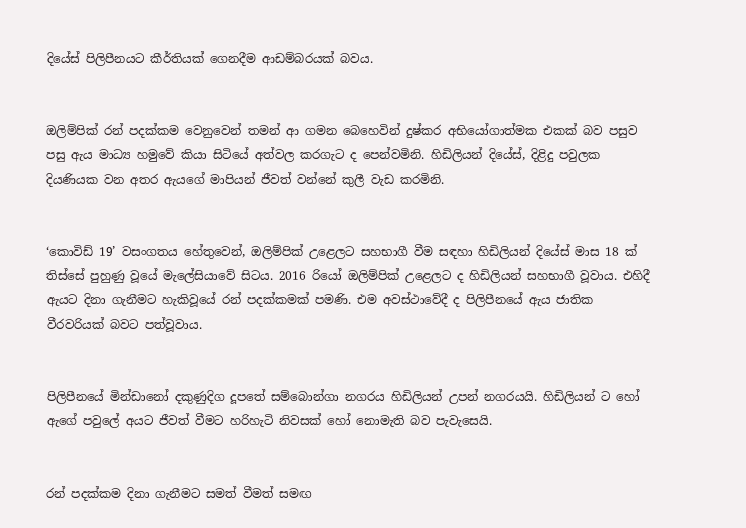දියේස් පිලිපීනයට කීර්තියක් ගෙනදීම ආඩම්බරයක් බවය.


ඔලිම්පික් රන් පදක්කම වෙනුවෙන් තමන් ආ ගමන බෙහෙවින් දුෂ්කර අභියෝගාත්මක එකක් බව පසුව පසු ඇය මාධ්‍ය හමුවේ කියා සිටියේ අත්වල කරගැට ද පෙන්වමිනි. හිඩිලියන් දියේස්, දිළිදු පවුලක දියණියක වන අතර ඇයගේ මාපියන් ජීවත් වන්නේ කුලී වැඩ කරමිනි.


‘කොවිඩ් 19’ වසංගතය හේතුවෙන්, ඔලිම්පික් උළෙලට සහභාගී වීම සඳහා හිඩිලියන් දියේස් මාස 18 ක් තිස්සේ පුහුණු වූයේ මැලේසියාවේ සිටය. 2016 රියෝ ඔලිම්පික් උළෙලට ද හිඩිලියන් සහභාගී වූවාය. එහිදී ඇයට දිනා ගැනීමට හැකිවූයේ රන් පදක්කමක් පමණි. එම අවස්ථාවේදී ද පිලිපීනයේ ඇය ජාතික වීරවරියක් බවට පත්වූවාය.


පිලිපීනයේ මින්ඩානෝ දකුණුදිග දූපතේ සම්බොන්ගා නගරය හිඩිලියන් උපන් නගරයයි. හිඩිලියන් ට හෝ ඇගේ පවුලේ අයට ජීවත් වීමට හරිහැටි නිවසක් හෝ නොමැති බව පැවැසෙයි.


රන් පදක්කම දිනා ගැනීමට සමත් වීමත් සමඟ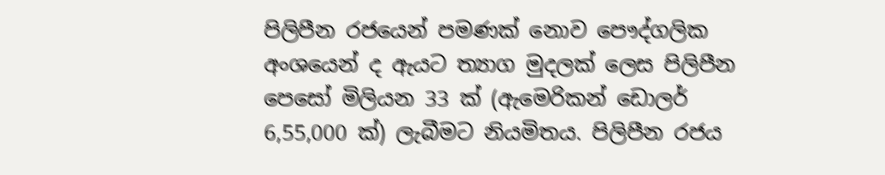පිලිපීන රජයෙන් පමණක් නොව පෞද්ගලික අංශයෙන් ද ඇයට ත්‍යාග මුදලක් ලෙස පිලිපීන පෙසෝ මිලියන 33 ක් (ඇමෙරිකන් ඩොලර් 6,55,000 ක්) ලැබීමට නියමිතය. පිලිපීන රජය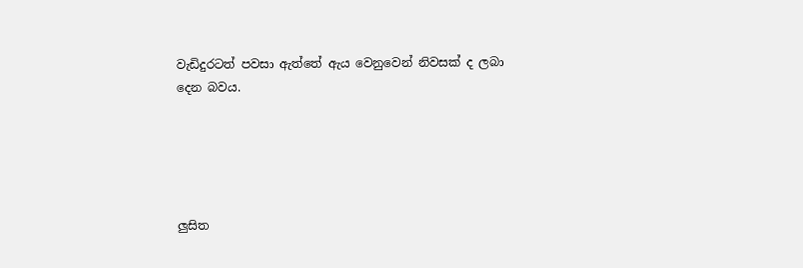වැඩිදුරටත් පවසා ඇත්තේ ඇය වෙනුවෙන් නිවසක් ද ලබා දෙන බවය.





ලු‍සිත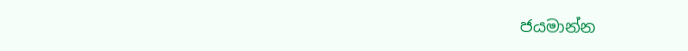ජයමාන්න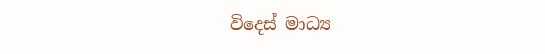විදෙස් මාධ්‍ය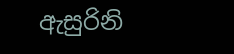ඇසුරිනි